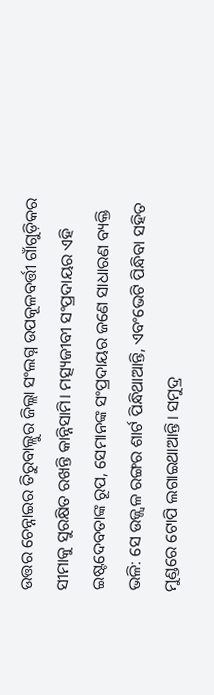ଉତ୍ତର ଚେନ୍ନାଇର ତିରୁବାଲ୍ଲୁର ଜିଲ୍ଲା ସଂଲଗ୍ନ ଉପକୂଳବର୍ତ୍ତୀ ଗାଁଗୁଡ଼ିକର ସୀମାକୁ ସୁରକ୍ଷିତ ରଖନ୍ତି କାନ୍ନିସାମି। ମତ୍ସ୍ୟଜୀବୀ ସଂପ୍ରଦାୟର ଏହି ଇଷ୍ଟଦେବତାଙ୍କ ରୂପ, ସେମାନଙ୍କ ସଂପ୍ରଦାୟର ଜଣେ ସାଧାରଣ ବ୍ୟକ୍ତି ଭଳି: ସେ ଉଜ୍ଜ୍ୱଳ ରଙ୍ଗର ଶାର୍ଟ ପିନ୍ଧିଥାଆନ୍ତି, ଏବଂଭେଟି ପିନ୍ଧିବା ସହିତ ମୁଣ୍ଡରେ ଟୋପି ଲଗାଇଥାଆନ୍ତି। ସମୁଦ୍ର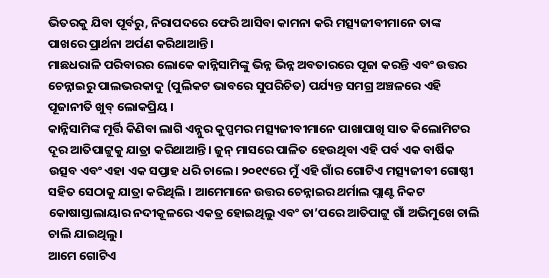ଭିତରକୁ ଯିବା ପୂର୍ବରୁ, ନିରାପଦରେ ଫେରି ଆସିବା କାମନା କରି ମତ୍ସ୍ୟଜୀବୀମାନେ ତାଙ୍କ ପାଖରେ ପ୍ରାର୍ଥନା ଅର୍ପଣ କରିଥାଆନ୍ତି ।
ମାଛଧରାଳି ପରିବାରର ଲୋକେ କାନ୍ନିସାମିଙ୍କୁ ଭିନ୍ନ ଭିନ୍ନ ଅବତାରରେ ପୂଜା କରନ୍ତି ଏବଂ ଉତ୍ତର ଚେନ୍ନାଇରୁ ପାଲଭରକାଦୁ (ପୁଲିକଟ ଭାବରେ ସୁପରିଚିତ) ପର୍ଯ୍ୟନ୍ତ ସମଗ୍ର ଅଞ୍ଚଳରେ ଏହି ପୂଜାନୀତି ଖୁବ୍ ଲୋକପ୍ରିୟ ।
କାନ୍ନିସାମିଙ୍କ ମୂର୍ତ୍ତି କିଣିବା ଲାଗି ଏନ୍ନୁର କୁପ୍ପମର ମତ୍ସ୍ୟଜୀବୀମାନେ ପାଖାପାଖି ସାତ କିଲୋମିଟର ଦୂର ଆତିପାଟ୍ଟୁକୁ ଯାତ୍ରା କରିଥାଆନ୍ତି। ଜୁନ୍ ମାସରେ ପାଳିତ ହେଉଥିବା ଏହି ପର୍ବ ଏକ ବାର୍ଷିକ ଉତ୍ସବ ଏବଂ ଏହା ଏକ ସପ୍ତାହ ଧରି ଚାଲେ। ୨୦୧୯ରେ ମୁଁ ଏହି ଗାଁର ଗୋଟିଏ ମତ୍ସ୍ୟଜୀବୀ ଗୋଷ୍ଠୀ ସହିତ ସେଠାକୁ ଯାତ୍ରା କରିଥିଲି । ଆମେମାନେ ଉତ୍ତର ଚେନ୍ନାଇର ଥର୍ମାଲ ପ୍ଲାଣ୍ଟ ନିକଟ କୋଷାସ୍ତାଲାୟାର ନଦୀକୂଳରେ ଏକତ୍ର ହୋଇଥିଲୁ ଏବଂ ତା’ପରେ ଆତିପାଟ୍ଟୁ ଗାଁ ଅଭିମୁଖେ ଚାଲି ଚାଲି ଯାଇଥିଲୁ।
ଆମେ ଗୋଟିଏ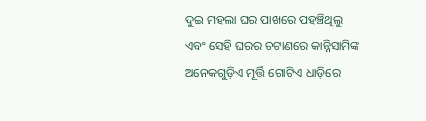ଦୁଇ ମହଲା ଘର ପାଖରେ ପହଞ୍ଚିଥିଲୁ ଏବଂ ସେହି ଘରର ଚଟାଣରେ କାନ୍ନିସାମିଙ୍କ ଅନେକଗୁଡ଼ିଏ ମୂର୍ତ୍ତି ଗୋଟିଏ ଧାଡ଼ିରେ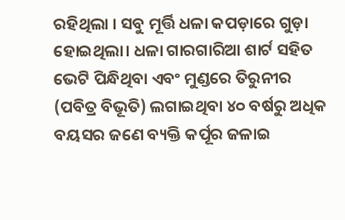ରହିଥିଲା । ସବୁ ମୂର୍ତ୍ତି ଧଳା କପଡ଼ାରେ ଗୁଡ଼ା ହୋଇଥିଲା। ଧଳା ଗାରଗାରିଆ ଶାର୍ଟ ସହିତ ଭେଟି ପିନ୍ଧିଥିବା ଏବଂ ମୁଣ୍ଡରେ ତିରୁନୀର (ପବିତ୍ର ବିଭୂତି) ଲଗାଇଥିବା ୪୦ ବର୍ଷରୁ ଅଧିକ ବୟସର ଜଣେ ବ୍ୟକ୍ତି କର୍ପୂର ଜଳାଇ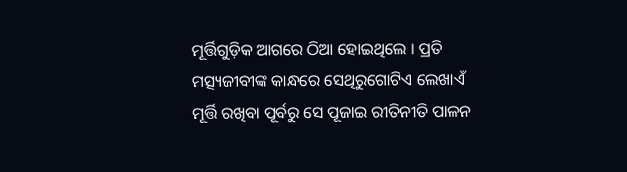ମୂର୍ତ୍ତିଗୁଡ଼ିକ ଆଗରେ ଠିଆ ହୋଇଥିଲେ । ପ୍ରତି ମତ୍ସ୍ୟଜୀବୀଙ୍କ କାନ୍ଧରେ ସେଥିରୁଗୋଟିଏ ଲେଖାଏଁ ମୂର୍ତ୍ତି ରଖିବା ପୂର୍ବରୁ ସେ ପୂଜାଇ ରୀତିନୀତି ପାଳନ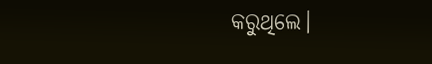କରୁଥିଲେ।